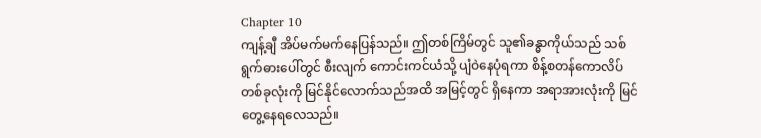Chapter 10
ကျန့်ချီ အိပ်မက်မက်နေပြန်သည်။ ဤတစ်ကြိမ်တွင် သူ၏ခန္ဓာကိုယ်သည် သစ်ရွက်ဓားပေါ်တွင် စီးလျက် ကောင်းကင်ယံသို့ ပျံဝဲနေပုံရကာ စိန့်စတန်ကောလိပ်တစ်ခုလုံးကို မြင်နိုင်လောက်သည်အထိ အမြင့်တွင် ရှိနေကာ အရာအားလုံးကို မြင်တွေ့နေရလေသည်။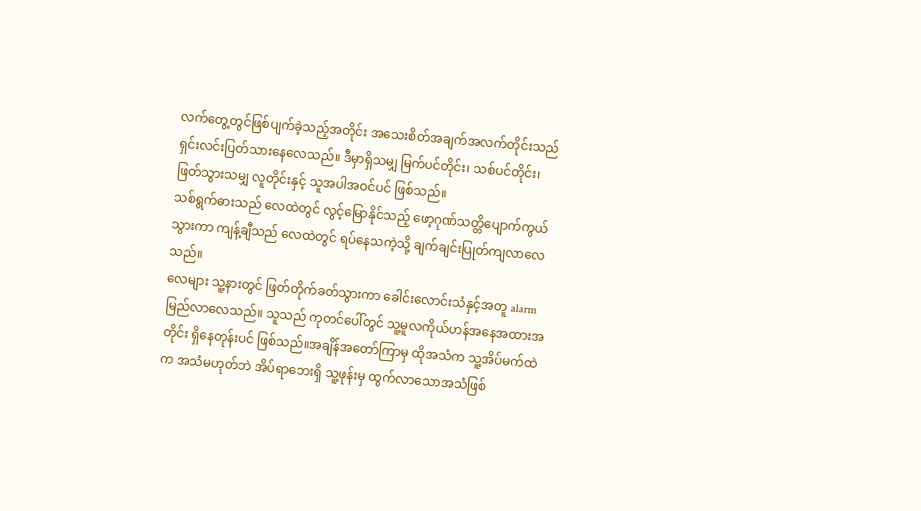လက်တွေ့တွင်ဖြစ်ပျက်ခဲ့သည့်အတိုင်း အသေးစိတ်အချက်အလက်တိုင်းသည် ရှင်းလင်းပြတ်သားနေလေသည်။ ဒီမှာရှိသမျှ မြက်ပင်တိုင်း၊ သစ်ပင်တိုင်း၊ ဖြတ်သွားသမျှ လူတိုင်းနှင့် သူအပါအဝင်ပင် ဖြစ်သည်။
သစ်ရွက်ဓားသည် လေထဲတွင် လွင့်မြောနိုင်သည့် ဖော့ဂုဏ်သတ္တိပျောက်ကွယ်သွားကာ ကျန့်ချီသည် လေထဲတွင် ရပ်နေသကဲ့သို့ ချက်ချင်းပြုတ်ကျလာလေသည်။
လေများ သူ့နားတွင် ဖြတ်တိုက်ခတ်သွားကာ ခေါင်းလောင်းသံနှင့်အတူ alarmမြည်လာလေသည်။ သူသည် ကုတင်ပေါ်တွင် သူ့မူလကိုယ်ဟန်အနေအထားအတိုင်း ရှိနေတုန်းပင် ဖြစ်သည်။အချိန်အတော်ကြာမှ ထိုအသံက သူ့အိပ်မက်ထဲက အသံမဟုတ်ဘဲ အိပ်ရာဘေးရှိ သူ့ဖုန်းမှ ထွက်လာသောအသံဖြစ်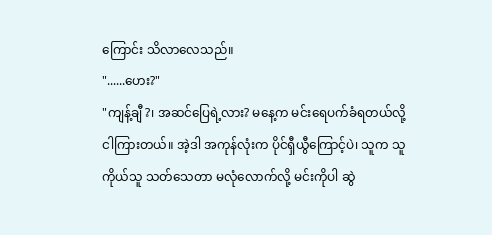ကြောင်း သိလာလေသည်။
"......ဟေး?"
"ကျန့်ချီ?၊ အဆင်ပြေရဲ့လား? မနေ့က မင်းရေပက်ခံရတယ်လို့ ငါကြားတယ်။ အဲ့ဒါ အကုန်လုံးက ပိုင်ရှီယွီကြောင့်ပဲ၊ သူက သူကိုယ်သူ သတ်သေတာ မလုံလောက်လို့ မင်းကိုပါ ဆွဲ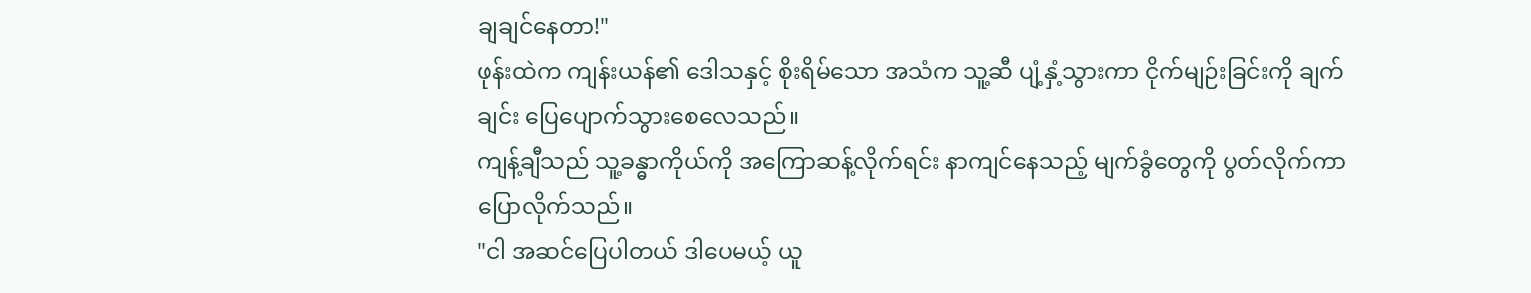ချချင်နေတာ!"
ဖုန်းထဲက ကျန်းယန်၏ ဒေါသနှင့် စိုးရိမ်သော အသံက သူ့ဆီ ပျံ့နှံ့သွားကာ ငိုက်မျဉ်းခြင်းကို ချက်ချင်း ပြေပျောက်သွားစေလေသည်။
ကျန့်ချီသည် သူ့ခန္ဓာကိုယ်ကို အကြောဆန့်လိုက်ရင်း နာကျင်နေသည့် မျက်ခွံတွေကို ပွတ်လိုက်ကာ ပြောလိုက်သည်။
"ငါ အဆင်ပြေပါတယ် ဒါပေမယ့် ယူ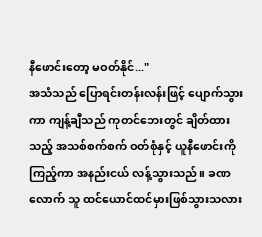နီဖောင်းတော့ မဝတ်နိုင်..."
အသံသည် ပြောရင်းတန်းလန်းဖြင့် ပျောက်သွားကာ ကျန့်ချီသည် ကုတင်ဘေးတွင် ချိတ်ထားသည့် အသစ်စက်စက် ဝတ်စုံနှင့် ယူနီဖောင်းကို ကြည့်ကာ အနည်းငယ် လန့်သွားသည်။ ခဏလောက် သူ ထင်ယောင်ထင်မှားဖြစ်သွားသလား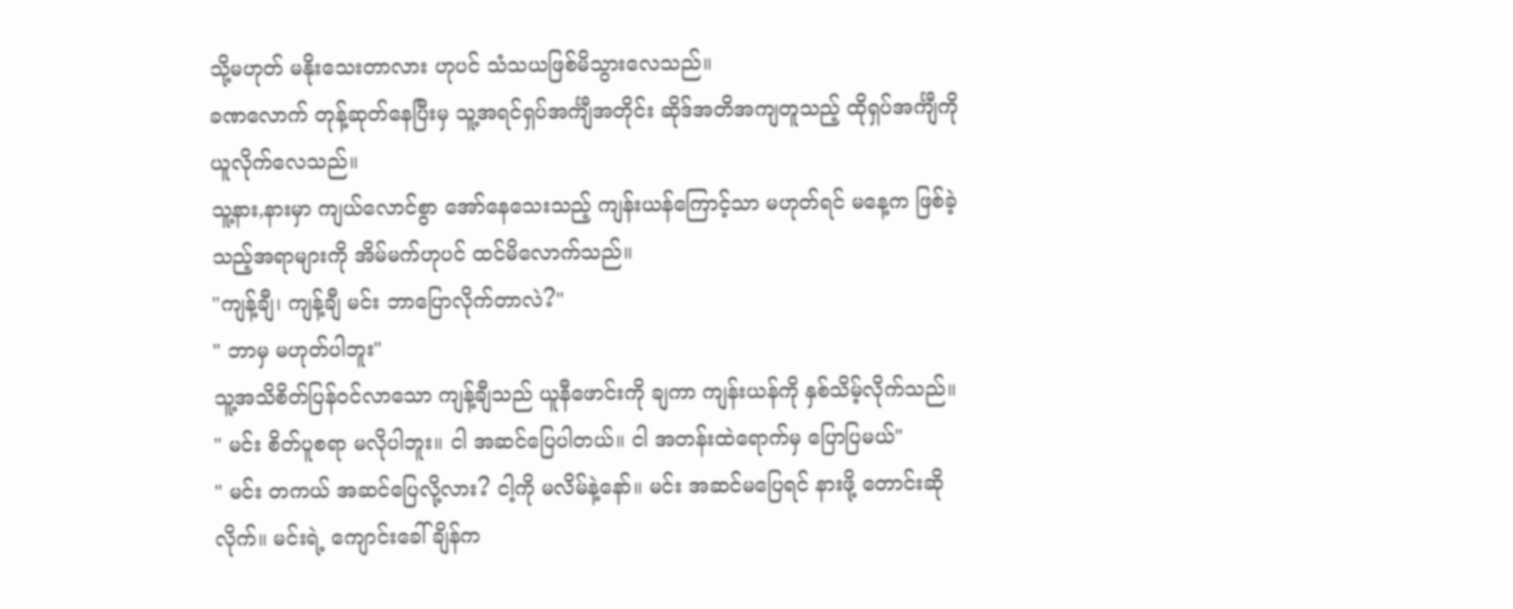သို့မဟုတ် မနိုးသေးတာလား ဟုပင် သံသယဖြစ်မိသွားလေသည်။
ခဏလောက် တုန့်ဆုတ်နေပြီးမှ သူ့အရင်ရှပ်အင်္ကျီအတိုင်း ဆိုဒ်အတိအကျတူသည့် ထိုရှပ်အင်္ကျီကို ယူလိုက်လေသည်။
သူ့နား,နားမှာ ကျယ်လောင်စွာ အော်နေသေးသည့် ကျန်းယန်ကြောင့်သာ မဟုတ်ရင် မနေ့က ဖြစ်ခဲ့သည့်အရာများကို အိမ်မက်ဟုပင် ထင်မိလောက်သည်။
"ကျန့်ချီ၊ ကျန့်ချီ မင်း ဘာပြောလိုက်တာလဲ?"
" ဘာမှ မဟုတ်ပါဘူး"
သူ့အသိစိတ်ပြန်ဝင်လာသော ကျန့်ချီသည် ယူနီဖောင်းကို ချကာ ကျန်းယန်ကို နှစ်သိမ့်လိုက်သည်။
" မင်း စိတ်ပူစရာ မလိုပါဘူး။ ငါ အဆင်ပြေပါတယ်။ ငါ အတန်းထဲရောက်မှ ပြောပြမယ်"
" မင်း တကယ် အဆင်ပြေလို့လား? ငါ့ကို မလိမ်နဲ့နော်။ မင်း အဆင်မပြေရင် နားဖို့ တောင်းဆိုလိုက်။ မင်းရဲ့ ကျောင်းခေါ်ချိန်က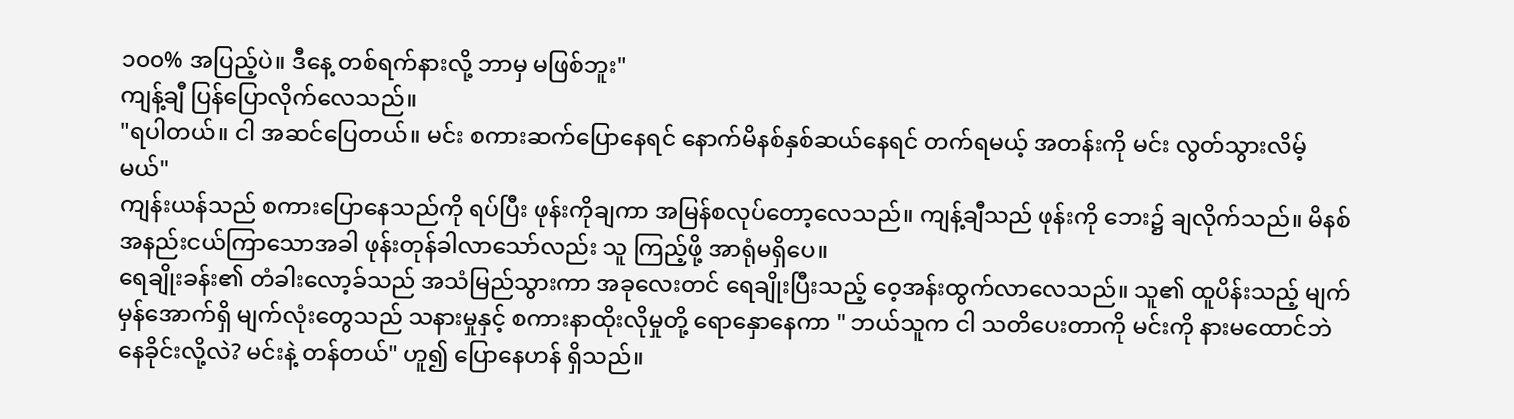၁၀၀% အပြည့်ပဲ။ ဒီနေ့ တစ်ရက်နားလို့ ဘာမှ မဖြစ်ဘူး"
ကျန့်ချီ ပြန်ပြောလိုက်လေသည်။
"ရပါတယ်။ ငါ အဆင်ပြေတယ်။ မင်း စကားဆက်ပြောနေရင် နောက်မိနစ်နှစ်ဆယ်နေရင် တက်ရမယ့် အတန်းကို မင်း လွတ်သွားလိမ့်မယ်"
ကျန်းယန်သည် စကားပြောနေသည်ကို ရပ်ပြီး ဖုန်းကိုချကာ အမြန်စလုပ်တော့လေသည်။ ကျန့်ချီသည် ဖုန်းကို ဘေး၌ ချလိုက်သည်။ မိနစ်အနည်းငယ်ကြာသောအခါ ဖုန်းတုန်ခါလာသော်လည်း သူ ကြည့်ဖို့ အာရုံမရှိပေ။
ရေချိုးခန်း၏ တံခါးလော့ခ်သည် အသံမြည်သွားကာ အခုလေးတင် ရေချိုးပြီးသည့် ဝေ့အန်းထွက်လာလေသည်။ သူ၏ ထူပိန်းသည့် မျက်မှန်အောက်ရှိ မျက်လုံးတွေသည် သနားမှုနှင့် စကားနာထိုးလိုမှုတို့ ရောနှောနေကာ " ဘယ်သူက ငါ သတိပေးတာကို မင်းကို နားမထောင်ဘဲ နေခိုင်းလို့လဲ? မင်းနဲ့ တန်တယ်" ဟူ၍ ပြောနေဟန် ရှိသည်။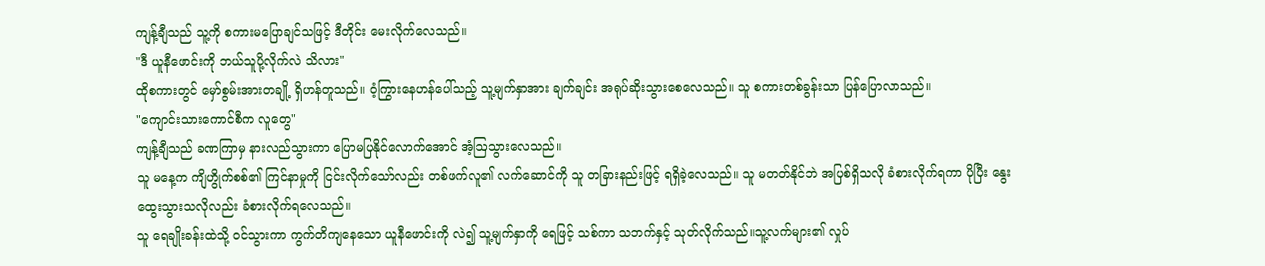ကျန့်ချီသည် သူ့ကို စကားမပြောချင်သဖြင့် ဒီတိုင်း မေးလိုက်လေသည်။
"ဒီ ယူနီဖောင်းကို ဘယ်သူပို့လိုက်လဲ သိလား"
ထိုစကားတွင် မှော်စွမ်းအားတချို့ ရှိဟန်တူသည်။ ဝံ့ကြွားနေဟန်ပေါ်သည့် သူ့မျက်နှာအား ချက်ချင်း အရုပ်ဆိုးသွားစေလေသည်။ သူ စကားတစ်ခွန်းသာ ပြန်ပြောလာသည်။
"ကျောင်းသားကောင်စီက လူတွေ"
ကျန့်ချီသည် ခဏကြာမှ နားလည်သွားကာ ပြောမပြနိုင်လောက်အောင် အံ့ဩသွားလေသည်။
သူ မနေ့က ကျိဟွိုက်စစ်၏ ကြင်နာမှုကို ငြင်းလိုက်သော်လည်း တစ်ဖက်လူ၏ လက်ဆောင်ကို သူ တခြားနည်းဖြင့် ရရှိခဲ့လေသည်။ သူ မတတ်နိုင်ဘဲ အပြစ်ရှိသလို ခံစားလိုက်ရကာ ပိုပြီး နွေးထွေးသွားသလိုလည်း ခံစားလိုက်ရလေသည်။
သူ ရေချိုးခန်းထဲသို့ ဝင်သွားကာ ကွက်တိကျနေသော ယူနီဖောင်းကို လဲ၍ သူ့မျက်နှာကို ရေဖြင့် သစ်ကာ သဘက်နှင့် သုတ်လိုက်သည်။သူ့လက်များ၏ လှုပ်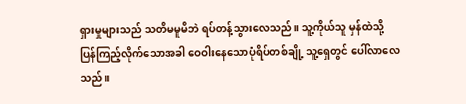ရှားမှုများသည် သတိမမူမိဘဲ ရပ်တန့်သွားလေသည်။ သူ့ကိုယ်သူ မှန်ထဲသို့ ပြန်ကြည့်လိုက်သောအခါ ဝေဝါးနေသောပုံရိပ်တစ်ချို့ သူ့ရှေတွင် ပေါ်လာလေသည်။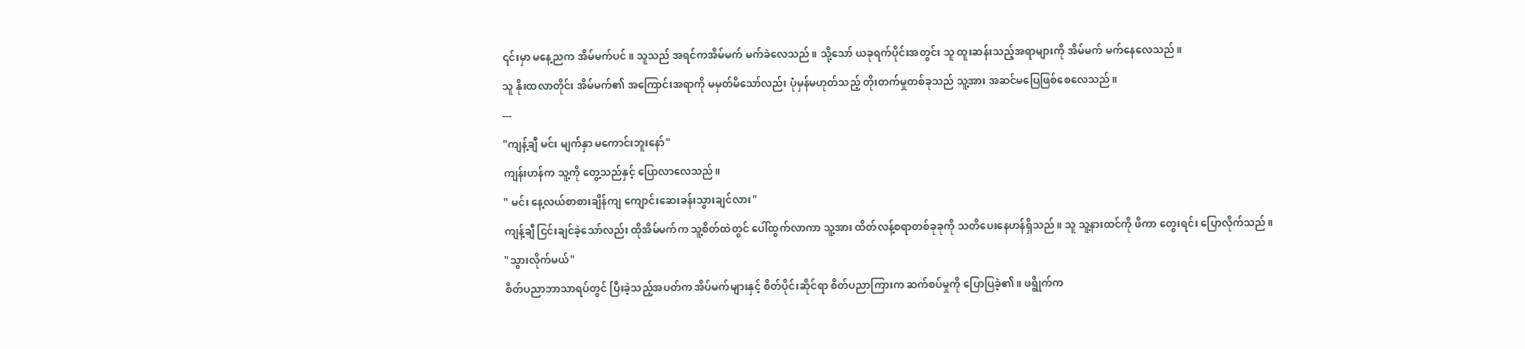၎င်းမှာ မနေ့ညက အိမ်မက်ပင်။ သူသည် အရင်ကအိမ်မက် မက်ခဲလေသည်။ သို့သော် ယခုရက်ပိုင်းအတွင်း သူ ထူးဆန်းသည့်အရာများကို အိမ်မက် မက်နေလေသည်။
သူ နိုးထလာတိုင်း အိမ်မက်၏ အကြောင်းအရာကို မမှတ်မိသော်လည်း ပုံမှန်မဟုတ်သည့် တိုးတက်မှုတစ်ခုသည် သူ့အား အဆင်မပြေဖြစ်စေလေသည်။
---
"ကျန့်ချီ မင်း မျက်နှာ မကောင်းဘူးနော်"
ကျန်းဟန်က သူ့ကို တွေ့သည်နှင့် ပြောလာလေသည်။
" မင်း နေ့လယ်စာစားချိန်ကျ ကျောင်းဆေးခန်းသွားချင်လား"
ကျန့်ချီ ငြင်းချင်ခဲ့သော်လည်း ထိုအိမ်မက်က သူ့စိတ်ထဲတွင် ပေါ်ထွက်လာကာ သူ့အား ထိတ်လန့်စရာတစ်ခုခုကို သတိပေးနေဟန်ရှိသည်။ သူ သူ့နားထင်ကို ဖိကာ တွေးရင်း ပြောလိုက်သည်။
"သွားလိုက်မယ်"
စိတ်ပညာဘာသာရပ်တွင် ပြီးခဲ့သည့်အပတ်က အိပ်မက်များနှင့် စိတ်ပိုင်းဆိုင်ရာ စိတ်ပညာကြားက ဆက်စပ်မှုကို ပြောပြခဲ့၏။ ဖရွိုက်က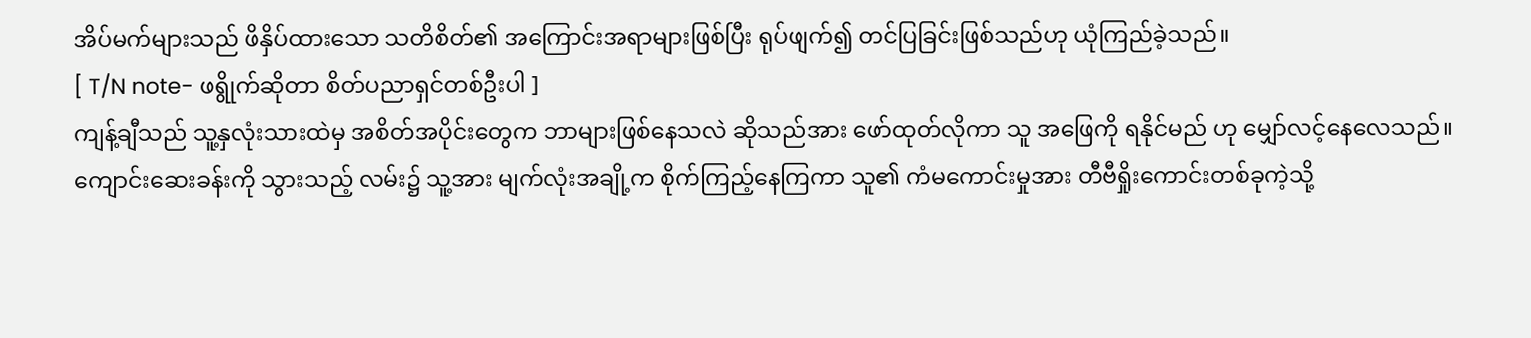အိပ်မက်များသည် ဖိနှိပ်ထားသော သတိစိတ်၏ အကြောင်းအရာများဖြစ်ပြီး ရုပ်ဖျက်၍ တင်ပြခြင်းဖြစ်သည်ဟု ယုံကြည်ခဲ့သည်။
[ T/N note- ဖရွိုက်ဆိုတာ စိတ်ပညာရှင်တစ်ဦးပါ ]
ကျန့်ချီသည် သူ့နှလုံးသားထဲမှ အစိတ်အပိုင်းတွေက ဘာများဖြစ်နေသလဲ ဆိုသည်အား ဖော်ထုတ်လိုကာ သူ အဖြေကို ရနိုင်မည် ဟု မျှော်လင့်နေလေသည်။
ကျောင်းဆေးခန်းကို သွားသည့် လမ်း၌ သူ့အား မျက်လုံးအချို့က စိုက်ကြည့်နေကြကာ သူ၏ ကံမကောင်းမှုအား တီဗီရှိုးကောင်းတစ်ခုကဲ့သို့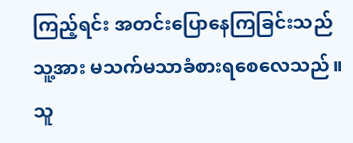ကြည့်ရင်း အတင်းပြောနေကြခြင်းသည် သူ့အား မသက်မသာခံစားရစေလေသည်။
သူ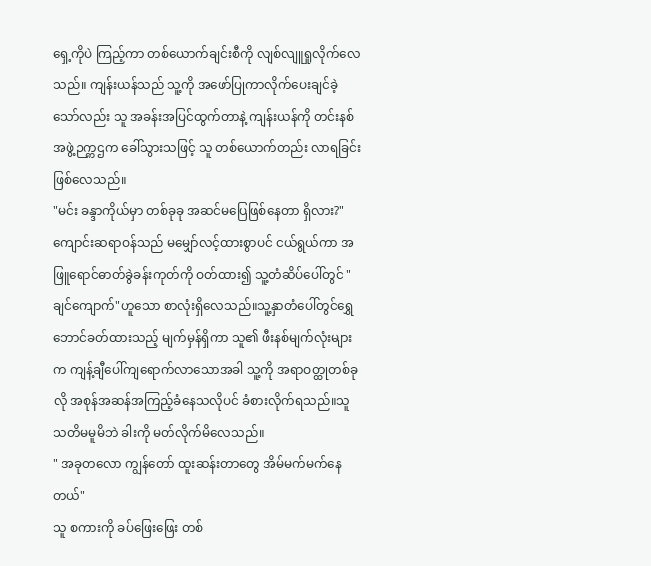ရှေ့ကိုပဲ ကြည့်ကာ တစ်ယောက်ချင်းစီကို လျစ်လျူရှုလိုက်လေသည်။ ကျန်းယန်သည် သူ့ကို အဖော်ပြုကာလိုက်ပေးချင်ခဲ့သော်လည်း သူ အခန်းအပြင်ထွက်တာနဲ့ ကျန်းယန်ကို တင်းနစ်အဖွဲ့ဉက္ကဌက ခေါ်သွားသဖြင့် သူ တစ်ယောက်တည်း လာရခြင်း ဖြစ်လေသည်။
"မင်း ခန္ဒာကိုယ်မှာ တစ်ခုခု အဆင်မပြေဖြစ်နေတာ ရှိလား?"
ကျောင်းဆရာဝန်သည် မမျှော်လင့်ထားစွာပင် ငယ်ရွယ်ကာ အဖြူရောင်ဓာတ်ခွဲခန်းကုတ်ကို ဝတ်ထား၍ သူ့တံဆိပ်ပေါ်တွင် "ချင်ကျောက်"ဟူသော စာလုံးရှိလေသည်။သူ့နှာတံပေါ်တွင်ရွှေဘောင်ခတ်ထားသည့် မျက်မှန်ရှိကာ သူ၏ ဖီးနစ်မျက်လုံးများက ကျန့်ချီပေါ်ကျရောက်လာသောအခါ သူ့ကို အရာဝတ္ထုတစ်ခုလို အစုန်အဆန်အကြည့်ခံနေသလိုပင် ခံစားလိုက်ရသည်။သူ သတိမမူမိဘဲ ခါးကို မတ်လိုက်မိလေသည်။
" အခုတလော ကျွန်တော် ထူးဆန်းတာတွေ အိမ်မက်မက်နေတယ်"
သူ စကားကို ခပ်ဖြေးဖြေး တစ်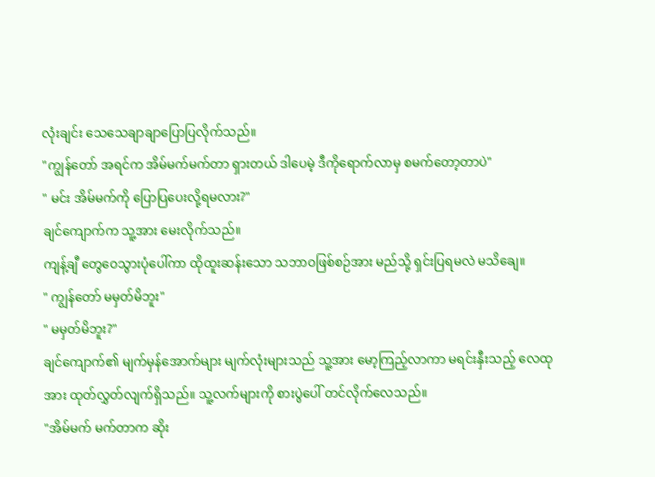လုံးချင်း သေသေချာချာပြောပြလိုက်သည်။
"ကျွန်တော် အရင်က အိမ်မက်မက်တာ ရှားတယ် ဒါပေမဲ့ ဒီကိုရောက်လာမှ စမက်တော့တာပဲ"
" မင်း အိမ်မက်ကို ပြောပြပေးလို့ရမလား?"
ချင်ကျောက်က သူ့အား မေးလိုက်သည်။
ကျန့်ချီ တွေဝေသွားပုံပေါ်ကာ ထိုထူးဆန်းသော သဘာဝဖြစ်စဉ်အား မည်သို့ ရှင်းပြရမလဲ မသိချေ။
" ကျွန်တော် မမှတ်မိဘူး"
" မမှတ်မိဘူး?"
ချင်ကျောက်၏ မျက်မှန်အောက်များ မျက်လုံးများသည် သူ့အား မော့ကြည့်လာကာ မရင်းနှီးသည့် လေထုအား ထုတ်လွှတ်လျက်ရှိသည်။ သူ့လက်များကို စားပွဲပေါ် တင်လိုက်လေသည်။
"အိမ်မက် မက်တာက ဆိုး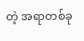တဲ့ အရာတစ်ခု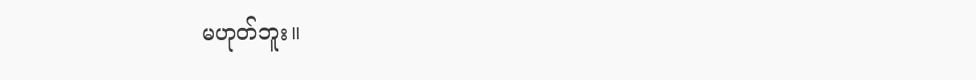မဟုတ်ဘူး။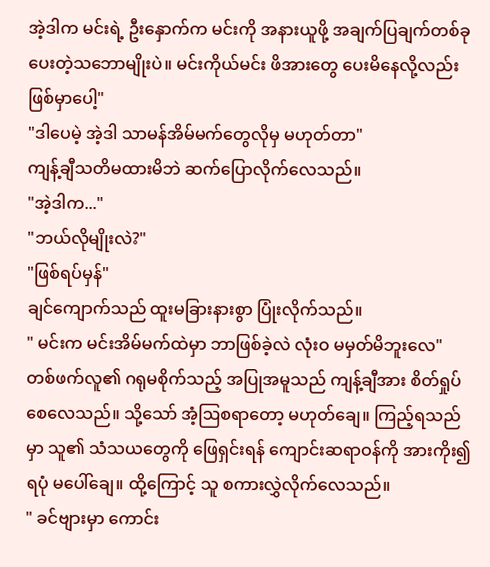အဲ့ဒါက မင်းရဲ့ ဦးနှောက်က မင်းကို အနားယူဖို့ အချက်ပြချက်တစ်ခု ပေးတဲ့သဘောမျိုးပဲ။ မင်းကိုယ်မင်း ဖိအားတွေ ပေးမိနေလို့လည်း ဖြစ်မှာပေါ့"
"ဒါပေမဲ့ အဲ့ဒါ သာမန်အိမ်မက်တွေလိုမှ မဟုတ်တာ"
ကျန့်ချီသတိမထားမိဘဲ ဆက်ပြောလိုက်လေသည်။
"အဲ့ဒါက..."
"ဘယ်လိုမျိုးလဲ?"
"ဖြစ်ရပ်မှန်"
ချင်ကျောက်သည် ထူးမခြားနားစွာ ပြုံးလိုက်သည်။
" မင်းက မင်းအိမ်မက်ထဲမှာ ဘာဖြစ်ခဲ့လဲ လုံးဝ မမှတ်မိဘူးလေ"
တစ်ဖက်လူ၏ ဂရုမစိုက်သည့် အပြုအမူသည် ကျန့်ချီအား စိတ်ရှုပ်စေလေသည်။ သို့သော် အံ့ဩစရာတော့ မဟုတ်ချေ။ ကြည့်ရသည်မှာ သူ၏ သံသယတွေကို ဖြေရှင်းရန် ကျောင်းဆရာဝန်ကို အားကိုး၍ ရပုံ မပေါ်ချေ။ ထို့ကြောင့် သူ စကားလွှဲလိုက်လေသည်။
" ခင်ဗျားမှာ ကောင်း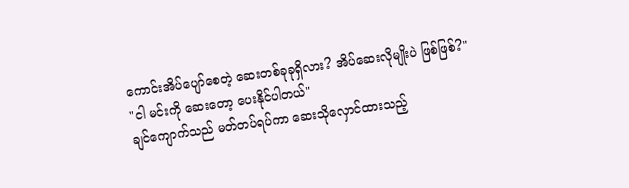ကောင်းအိပ်ပျော်စေတဲ့ ဆေးတစ်ခုခုရှိလား? အိပ်ဆေးလိုမျိုးပဲ ဖြစ်ဖြစ်?"
"ငါ မင်းကို ဆေးတော့ ပေးနိုင်ပါတယ်"
ချင်ကျောက်သည် မတ်တပ်ရပ်ကာ ဆေးသိုလှောင်ထားသည့်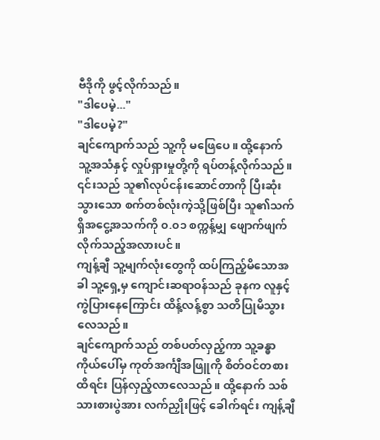ဗီဒိုကို ဖွင့်လိုက်သည်။
"ဒါပေမဲ့..."
"ဒါပေမဲ့?"
ချင်ကျောက်သည် သူ့ကို မဖြေပေ။ ထို့နောက် သူ့အသံနှင့် လှုပ်ရှားမှုတို့ကို ရပ်တန့်လိုက်သည်။ ၎င်းသည် သူ၏လုပ်ငန်းဆောင်တာကို ပြီးဆုံးသွားသော စက်တစ်လုံးကဲ့သို့ဖြစ်ပြီး သူ၏သက်ရှိအငွေ့အသက်ကို ၀.၀၁ စက္ကန့်မျှ ဖျောက်ဖျက်လိုက်သည့်အလားပင်။
ကျန့်ချီ သူ့မျက်လုံးတွေကို ထပ်ကြည့်မိသောအခါ သူ့ရှေ့မှ ကျောင်းဆရာဝန်သည် ခုနက လူနှင့် ကွဲပြားနေကြောင်း ထိန့်လန့်စွာ သတိပြုမိသွားလေသည်။
ချင်ကျောက်သည် တစ်ပတ်လှည့်ကာ သူ့ခန္ဓာကိုယ်ပေါ်မှ ကုတ်အင်္ကျီအဖြူကို စိတ်ဝင်တစားထိရင်း ပြန်လှည့်လာလေသည်။ ထို့နောက် သစ်သားစားပွဲအား လက်ညှိုးဖြင့် ခေါက်ရင်း ကျန့်ချီ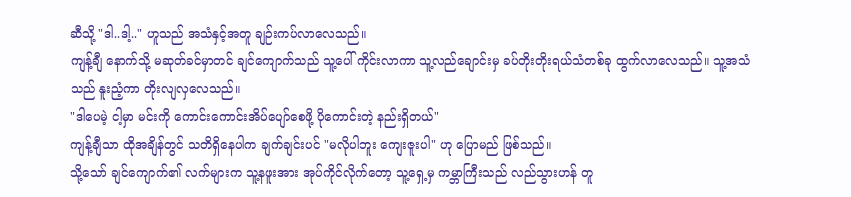ဆီသို့ "ဒါ..ဒါ့.." ဟူသည် အသံနှင့်အတူ ချဉ်းကပ်လာလေသည်။
ကျန့်ချီ နောက်သို့ မဆုတ်ခင်မှာတင် ချင်ကျောက်သည် သူ့ပေါ် ကိုင်းလာကာ သူ့လည်ချောင်းမှ ခပ်တိုးတိုးရယ်သံတစ်ခု ထွက်လာလေသည်။ သူ့အသံသည် နူးညံ့ကာ တိုးလျလှလေသည်။
"ဒါပေမဲ့ ငါ့မှာ မင်းကို ကောင်းကောင်းအိပ်ပျော်စေဖို့ ပိုကောင်းတဲ့ နည်းရှိတယ်"
ကျန့်ချီသာ ထိုအချိန်တွင် သတိရှိနေပါက ချက်ချင်းပင် "မလိုပါဘူး ကျေးဇူးပါ" ဟု ပြောမည် ဖြစ်သည်။
သို့သော် ချင်ကျောက်၏ လက်များက သူ့နဖူးအား အုပ်ကိုင်လိုက်တော့ သူ့ရှေ့မှ ကမ္ဘာကြီးသည် လည်သွားဟန် တူ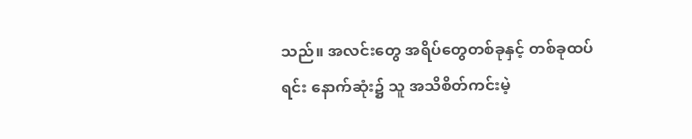သည်။ အလင်းတွေ အရိပ်တွေတစ်ခုနှင့် တစ်ခုထပ်ရင်း နောက်ဆုံး၌ သူ အသိစိတ်ကင်းမဲ့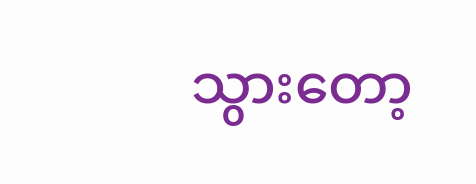သွားတော့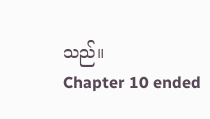သည်။
Chapter 10 ended